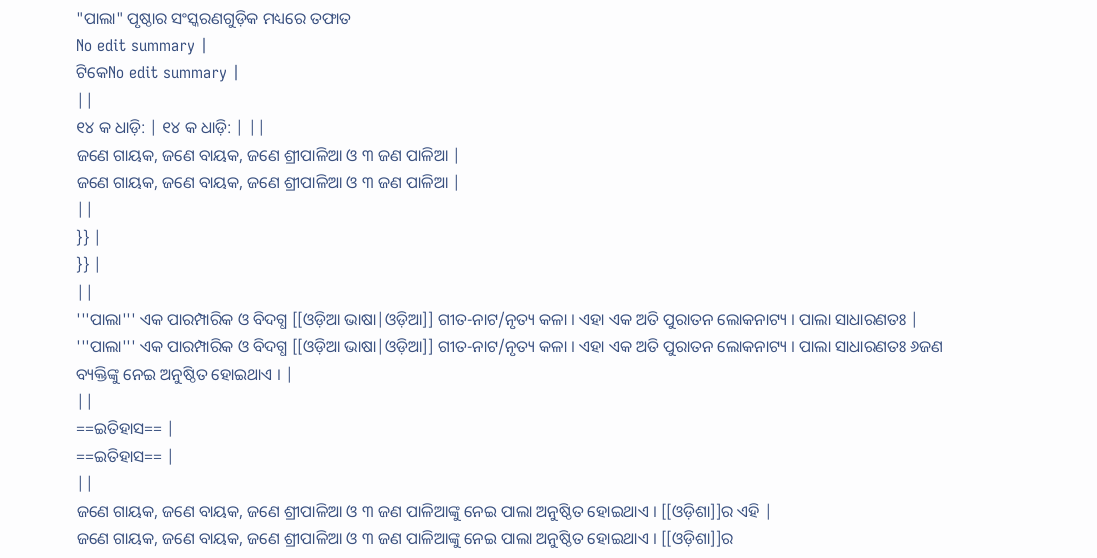"ପାଲା" ପୃଷ୍ଠାର ସଂସ୍କରଣଗୁଡ଼ିକ ମଧ୍ୟରେ ତଫାତ
No edit summary |
ଟିକେNo edit summary |
||
୧୪ କ ଧାଡ଼ି: | ୧୪ କ ଧାଡ଼ି: | ||
ଜଣେ ଗାୟକ, ଜଣେ ବାୟକ, ଜଣେ ଶ୍ରୀପାଳିଆ ଓ ୩ ଜଣ ପାଳିଆ |
ଜଣେ ଗାୟକ, ଜଣେ ବାୟକ, ଜଣେ ଶ୍ରୀପାଳିଆ ଓ ୩ ଜଣ ପାଳିଆ |
||
}} |
}} |
||
'''ପାଲା''' ଏକ ପାରମ୍ପାରିକ ଓ ବିଦଗ୍ଧ [[ଓଡ଼ିଆ ଭାଷା|ଓଡ଼ିଆ]] ଗୀତ-ନାଟ/ନୃତ୍ୟ କଳା । ଏହା ଏକ ଅତି ପୁରାତନ ଲୋକନାଟ୍ୟ । ପାଲା ସାଧାରଣତଃ |
'''ପାଲା''' ଏକ ପାରମ୍ପାରିକ ଓ ବିଦଗ୍ଧ [[ଓଡ଼ିଆ ଭାଷା|ଓଡ଼ିଆ]] ଗୀତ-ନାଟ/ନୃତ୍ୟ କଳା । ଏହା ଏକ ଅତି ପୁରାତନ ଲୋକନାଟ୍ୟ । ପାଲା ସାଧାରଣତଃ ୬ଜଣ ବ୍ୟକ୍ତିଙ୍କୁ ନେଇ ଅନୁଷ୍ଠିତ ହୋଇଥାଏ । |
||
==ଇତିହାସ== |
==ଇତିହାସ== |
||
ଜଣେ ଗାୟକ, ଜଣେ ବାୟକ, ଜଣେ ଶ୍ରୀପାଳିଆ ଓ ୩ ଜଣ ପାଳିଆଙ୍କୁ ନେଇ ପାଲା ଅନୁଷ୍ଠିତ ହୋଇଥାଏ । [[ଓଡ଼ିଶା]]ର ଏହି |
ଜଣେ ଗାୟକ, ଜଣେ ବାୟକ, ଜଣେ ଶ୍ରୀପାଳିଆ ଓ ୩ ଜଣ ପାଳିଆଙ୍କୁ ନେଇ ପାଲା ଅନୁଷ୍ଠିତ ହୋଇଥାଏ । [[ଓଡ଼ିଶା]]ର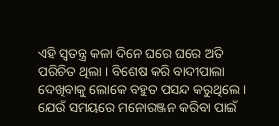ଏହି ସ୍ୱତନ୍ତ୍ର କଳା ଦିନେ ଘରେ ଘରେ ଅତି ପରିଚିତ ଥିଲା । ବିଶେଷ କରି ବାଦୀପାଲା ଦେଖିବାକୁ ଲୋକେ ବହୁତ ପସନ୍ଦ କରୁଥିଲେ । ଯେଉଁ ସମୟରେ ମନୋରଞ୍ଜନ କରିବା ପାଇଁ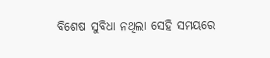ବିଶେଷ ସୁବିଧା ନଥିଲା ସେହି ସମୟରେ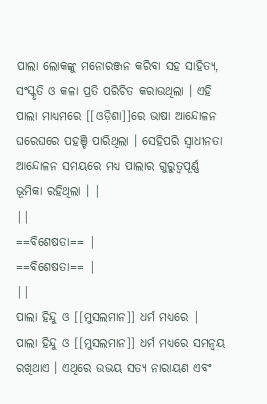ପାଲା ଲୋକଙ୍କୁ ମନୋରଞ୍ଜନ କରିବା ସହ ସାହିତ୍ୟ, ସଂସ୍କୃତି ଓ କଳା ପ୍ରତି ପରିଚିତ କରାଉଥିଲା । ଏହି ପାଲା ମାଧ୍ୟମରେ [[ଓଡ଼ିଶା]]ରେ ଭାଷା ଆନ୍ଦୋଳନ ଘରେଘରେ ପହଞ୍ଚି ପାରିଥିଲା । ସେହିପରି ସ୍ୱାଧୀନତା ଆନ୍ଦୋଳନ ସମୟରେ ମଧ୍ୟ ପାଲାର ଗୁରୁତ୍ୱପୂର୍ଣ୍ଣ ଭୂମିକା ରହିଥିଲା । |
||
==ବିଶେଷତା== |
==ବିଶେଷତା== |
||
ପାଲା ହିନ୍ଦୁ ଓ [[ମୁସଲମାନ]] ଧର୍ମ ମଧ୍ୟରେ |
ପାଲା ହିନ୍ଦୁ ଓ [[ମୁସଲମାନ]] ଧର୍ମ ମଧ୍ୟରେ ସମନ୍ୱୟ ରଖିଥାଏ । ଏଥିରେ ଉଭୟ ସତ୍ୟ ନାରାୟଣ ଏବଂ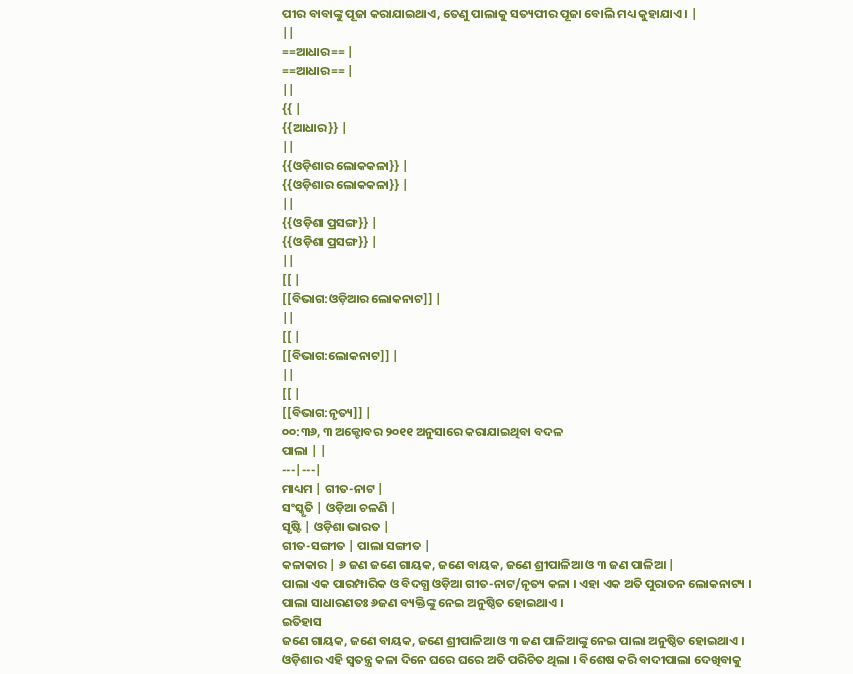ପୀର ବାବାଙ୍କୁ ପୂଜା କରାଯାଇଥାଏ, ତେଣୁ ପାଲାକୁ ସତ୍ୟପୀର ପୂଜା ବୋଲି ମଧ୍ୟ କୁହାଯାଏ । |
||
==ଆଧାର== |
==ଆଧାର== |
||
{{ |
{{ଆଧାର}} |
||
{{ଓଡ଼ିଶାର ଲୋକକଳା}} |
{{ଓଡ଼ିଶାର ଲୋକକଳା}} |
||
{{ଓଡ଼ିଶା ପ୍ରସଙ୍ଗ}} |
{{ଓଡ଼ିଶା ପ୍ରସଙ୍ଗ}} |
||
[[ |
[[ବିଭାଗ:ଓଡ଼ିଆର ଲୋକନାଟ]] |
||
[[ |
[[ବିଭାଗ:ଲୋକନାଟ]] |
||
[[ |
[[ବିଭାଗ:ନୃତ୍ୟ]] |
୦୦:୩୬, ୩ ଅକ୍ଟୋବର ୨୦୧୧ ଅନୁସାରେ କରାଯାଇଥିବା ବଦଳ
ପାଲା | |
---|---|
ମାଧ୍ୟମ | ଗୀତ-ନାଟ |
ସଂସ୍କୃତି | ଓଡ଼ିଆ ଚଳଣି |
ସୃଷ୍ଟି | ଓଡ଼ିଶା ଭାରତ |
ଗୀତ-ସଙ୍ଗୀତ | ପାଲା ସଙ୍ଗୀତ |
କଳାକାର | ୬ ଜଣ ଜଣେ ଗାୟକ, ଜଣେ ବାୟକ, ଜଣେ ଶ୍ରୀପାଳିଆ ଓ ୩ ଜଣ ପାଳିଆ |
ପାଲା ଏକ ପାରମ୍ପାରିକ ଓ ବିଦଗ୍ଧ ଓଡ଼ିଆ ଗୀତ-ନାଟ/ନୃତ୍ୟ କଳା । ଏହା ଏକ ଅତି ପୁରାତନ ଲୋକନାଟ୍ୟ । ପାଲା ସାଧାରଣତଃ ୬ଜଣ ବ୍ୟକ୍ତିଙ୍କୁ ନେଇ ଅନୁଷ୍ଠିତ ହୋଇଥାଏ ।
ଇତିହାସ
ଜଣେ ଗାୟକ, ଜଣେ ବାୟକ, ଜଣେ ଶ୍ରୀପାଳିଆ ଓ ୩ ଜଣ ପାଳିଆଙ୍କୁ ନେଇ ପାଲା ଅନୁଷ୍ଠିତ ହୋଇଥାଏ । ଓଡ଼ିଶାର ଏହି ସ୍ୱତନ୍ତ୍ର କଳା ଦିନେ ଘରେ ଘରେ ଅତି ପରିଚିତ ଥିଲା । ବିଶେଷ କରି ବାଦୀପାଲା ଦେଖିବାକୁ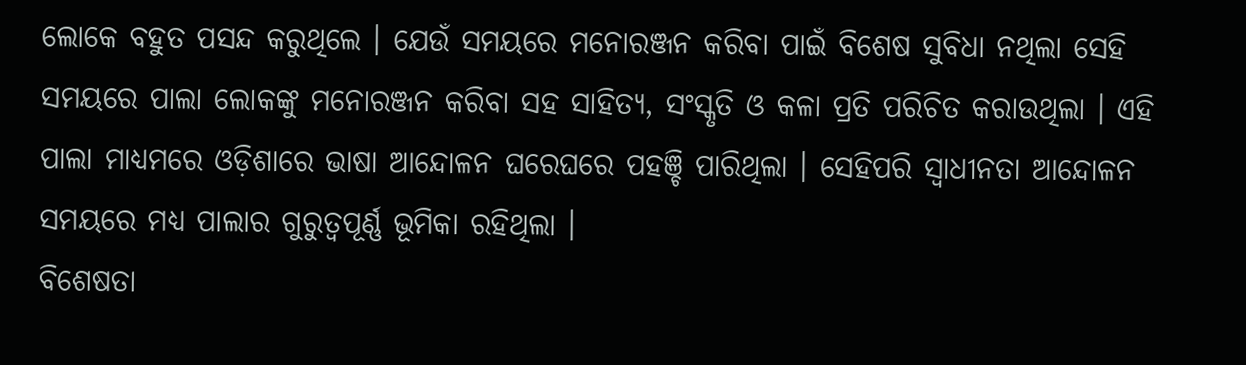ଲୋକେ ବହୁତ ପସନ୍ଦ କରୁଥିଲେ । ଯେଉଁ ସମୟରେ ମନୋରଞ୍ଜନ କରିବା ପାଇଁ ବିଶେଷ ସୁବିଧା ନଥିଲା ସେହି ସମୟରେ ପାଲା ଲୋକଙ୍କୁ ମନୋରଞ୍ଜନ କରିବା ସହ ସାହିତ୍ୟ, ସଂସ୍କୃତି ଓ କଳା ପ୍ରତି ପରିଚିତ କରାଉଥିଲା । ଏହି ପାଲା ମାଧ୍ୟମରେ ଓଡ଼ିଶାରେ ଭାଷା ଆନ୍ଦୋଳନ ଘରେଘରେ ପହଞ୍ଚି ପାରିଥିଲା । ସେହିପରି ସ୍ୱାଧୀନତା ଆନ୍ଦୋଳନ ସମୟରେ ମଧ୍ୟ ପାଲାର ଗୁରୁତ୍ୱପୂର୍ଣ୍ଣ ଭୂମିକା ରହିଥିଲା ।
ବିଶେଷତା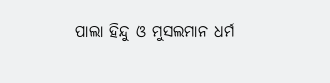ପାଲା ହିନ୍ଦୁ ଓ ମୁସଲମାନ ଧର୍ମ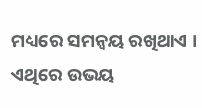ମଧ୍ୟରେ ସମନ୍ୱୟ ରଖିଥାଏ । ଏଥିରେ ଉଭୟ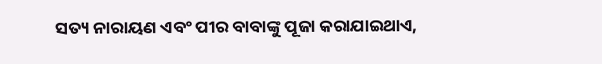ସତ୍ୟ ନାରାୟଣ ଏବଂ ପୀର ବାବାଙ୍କୁ ପୂଜା କରାଯାଇଥାଏ,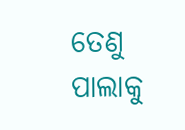ତେଣୁ ପାଲାକୁ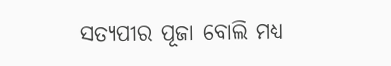ସତ୍ୟପୀର ପୂଜା ବୋଲି ମଧ୍ୟ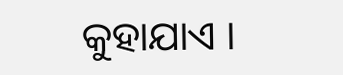କୁହାଯାଏ ।